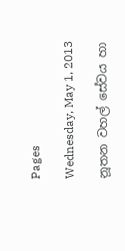Pages

Wednesday, May 1, 2013

නූතන වහල් සේවය හා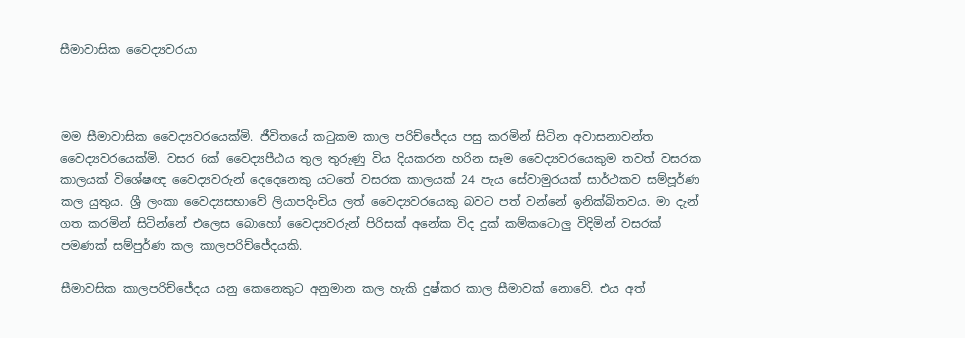සීමාවාසික වෛද්‍යවරයා



මම සීමාවාසික වෛද්‍යවරයෙක්මි. ජීවිතයේ ක‍ටුකම කාල පරිච්ජේදය පසු කරමින් සිටින අවාසනාවන්ත වෛද්‍යවරයෙක්මි. වසර 6ක් වෛද්‍යපීඨය තුල තුරුණු විය දියකරන හරින සෑම වෛද්‍යවරයෙකුම තවත් වසරක කාලයක් විශේෂඥ වෛද්‍යවරුන් දෙදෙනෙකු යටතේ වසරක කාලයක් 24 පැය සේවාමුරයක් සාර්ථකව සම්පූර්ණ කල යුතුය. ශ්‍රී ලංකා වෛද්‍යසභාවේ ලියාපදිංචිය ලත් වෛද්‍යවරයෙකු බවට පත් වන්නේ ඉනික්බිතවය. මා දැන් ගත කරමින් සිටින්නේ එලෙස බොහෝ වෛද්‍යවරුන් පිරිසක් අනේක විද දුක් කම්කටොලු විදිමින් වසරක් පමණක් සම්පුර්ණ කල කාලපරිච්ජේදයකි.

සීමාවසික කාලපරිච්ජේදය යනු කෙනෙකුට අනුමාන කල හැකි දුෂ්කර කාල සීමාවක් නොවේ. එය අත්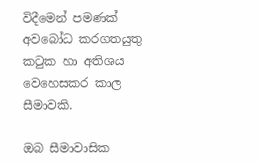විදීමෙන් පමණක් අවබෝධ කරගතයුතු ක‍ටුක හා අතිශය වෙහෙසකර කාල සීමාවකි.

ඔබ සීමාවාසික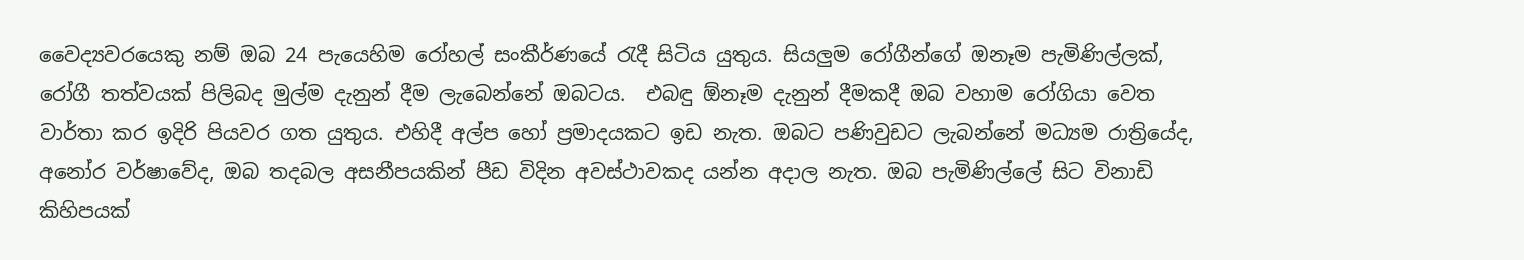වෛද්‍යවරයෙකු නම් ඔබ 24 පැයෙහිම රෝහල් සංකීර්ණයේ ‍රැදී සිටිය යුතුය. සියලුම රෝගීන්ගේ ඔනෑම පැමිණිල්ලක්, රෝගී තත්වයක් පිලිබද මුල්ම දැනුන් දීම ලැබෙන්නේ ඔබටය.  එබඳු ඕනෑම දැනුන් දීමකදී ඔබ වහාම රෝගියා වෙත වාර්තා කර ඉදිරි පියවර ගත යුතුය. එහිදී අල්ප හෝ ප්‍රමාදයකට ඉඩ නැත. ඔබට පණිවුඩට ලැබන්නේ මධ්‍යම රාත්‍රියේද, අනෝර වර්ෂාවේද, ඔබ තදබල අසනීපයකින් පීඩ විදින අවස්ථාවකද යන්න අදාල නැත. ඔබ පැමිණිල්ලේ සිට විනාඩි කිහිපයක්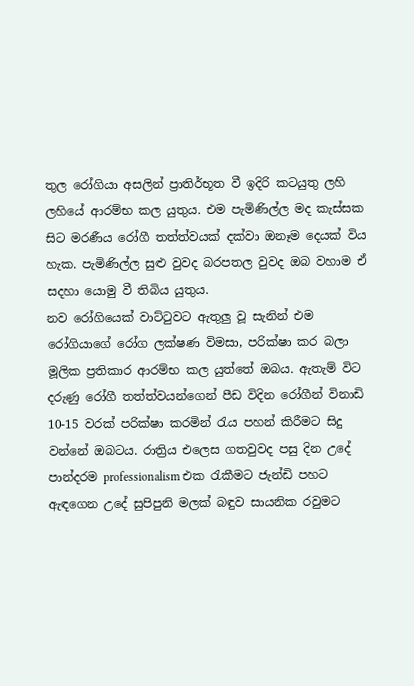තුල රෝගියා අසලින් ප්‍රාතිර්භූත වී ඉදිරි කටයුතු ලහි ලහියේ ආරම්භ කල යුතුය. එම පැමිණිල්ල මද කැස්සක සිට මරණීය රෝගී තත්ත්වයක් දක්වා ඔනෑම දෙයක් විය හැක. පැමිණිල්ල සුළු වුවද බරපතල වුවද ඔබ වහාම ඒ සදහා යොමු වී තිබිය යුතුය.
නව රෝගියෙක් වාට්‍ටුවට ඇතුලු වූ සැනින් එම රෝගියාගේ රෝග ලක්ෂණ විමසා, පරික්ෂා කර බලා මූලික ප්‍රතිකාර ආරම්භ කල යුත්තේ ඔබය. ඇතැම් විට දරුණු රෝගී තත්ත්වයන්ගෙන් පීඩ විදින රෝගීන් විනාඩි 10-15 වරක් පරික්ෂා කරමින් ‍රැය පහන් කිරීමට සිදු වන්නේ ඔබටය. රාත්‍රිය එලෙස ගතවුවද පසු දින උදේ පාන්දරම professionalism එක ‍රැකීමට ජැන්ඩි පහට ඇඳගෙන උදේ සුපිපුනි මලක් බඳුව සායනික රවුමට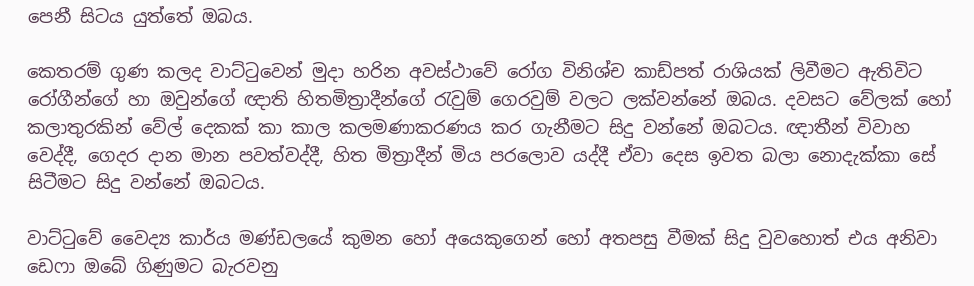පෙනී සිටය යුත්තේ ඔබය.

කෙතරම් ගුණ කලද වාට්‍ටුවෙන් මුදා හරින අවස්ථාවේ රෝග විනිශ්ච කාඩ්පත් රාශියක් ලිවීමට ඇතිවිට රෝගීන්ගේ හා ඔවුන්ගේ ඥාති හිතමිත්‍රාදීන්ගේ ‍රැවුම් ගෙරවුම් වලට ලක්වන්නේ ඔබය. දවසට වේලක් හෝ කලාතුරකින් වේල් දෙකක් කා කාල කලමණාකරණය කර ගැනීමට සිදු වන්නේ ඔබටය. ඥාතීන් විවාහ වෙද්දී, ගෙදර දාන මාන පවත්වද්දී, හිත මිත්‍රාදීන් මිය පරලොව යද්දී ඒවා දෙස ඉවත බලා නොදැක්කා සේ සිටීමට සිදු වන්නේ ඔබටය.

වාට්‍ටුවේ වෛද්‍ය කාර්ය මණ්ඩලයේ කුමන හෝ අයෙකුගෙන් හෝ අතපසු වීමක් සිදු වුවහොත් එය අනිවා ඩෙෆා ඔබේ ගිණුමට බැරවනු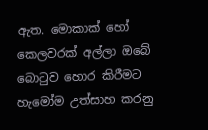ඇත. මොකාක් හෝ කෙලවරක් අල්ලා ඔබේ බො‍ටුව හොර කිරීමට හැමෝම උත්සාහ කරනු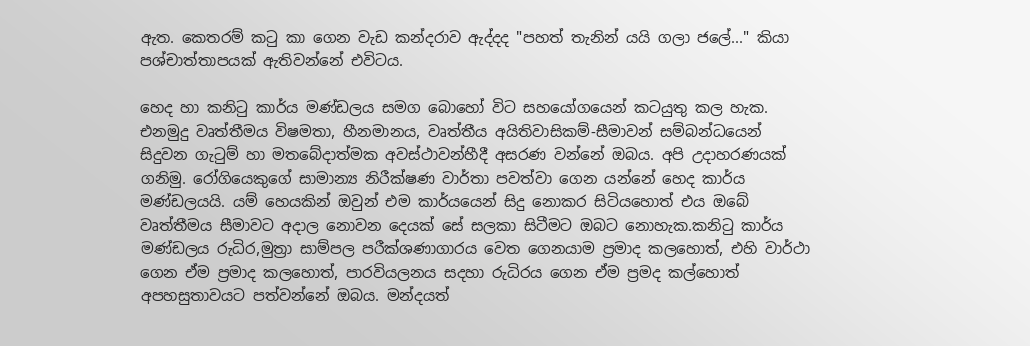ඇත. කෙතරම් ක‍ටු කා ගෙන වැඩ කන්දරාව ඇද්දද "පහත් තැනින් යයි ගලා ජලේ..." කියා පශ්චාත්තාපයක් ඇතිවන්නේ එවිටය.

හෙද හා කනි‍ටු කාර්ය මණ්ඩලය සමග බොහෝ විට සහයෝගයෙන් කටයුතු කල හැක. එනමුදු වෘත්තීමය විෂමතා, හීනමානය, වෘත්තීය අයිතිවාසිකම්-සීමාවන් සම්බන්ධයෙන් සිදුවන ගැ‍ටුම් හා මතබේදාත්මක අවස්ථාවන්හීදී අසරණ වන්නේ ඔබය. අපි උදාහරණයක් ගනිමු. රෝගියෙකුගේ සාමාන්‍ය නිරීක්ෂණ වාර්තා පවත්වා ගෙන යන්නේ හෙද කාර්ය මණ්ඩලයයි. යම් හෙයකින් ඔවුන් එම කාර්යයෙන් සිදු නොකර සිටියහොත් එය ඔබේ වෘත්තීමය සීමාවට අදාල නොවන දෙයක් සේ සලකා සිටීමට ඔබට නොහැක.කනි‍ටු කාර්ය මණ්ඩලය රුධිර,මුත්‍රා සාම්පල පරීක්ශණාගාරය වෙත ගෙනයාම ප්‍රමාද කලහොත්, එහි වාර්ථා ගෙන ඒම ප්‍රමාද කලහොත්, පාරවියලනය සදහා රුධිරය ගෙන ඒම ප්‍රමද කල්හොත් අපහසුතාවයට පත්වන්නේ ඔබය. මන්දයත්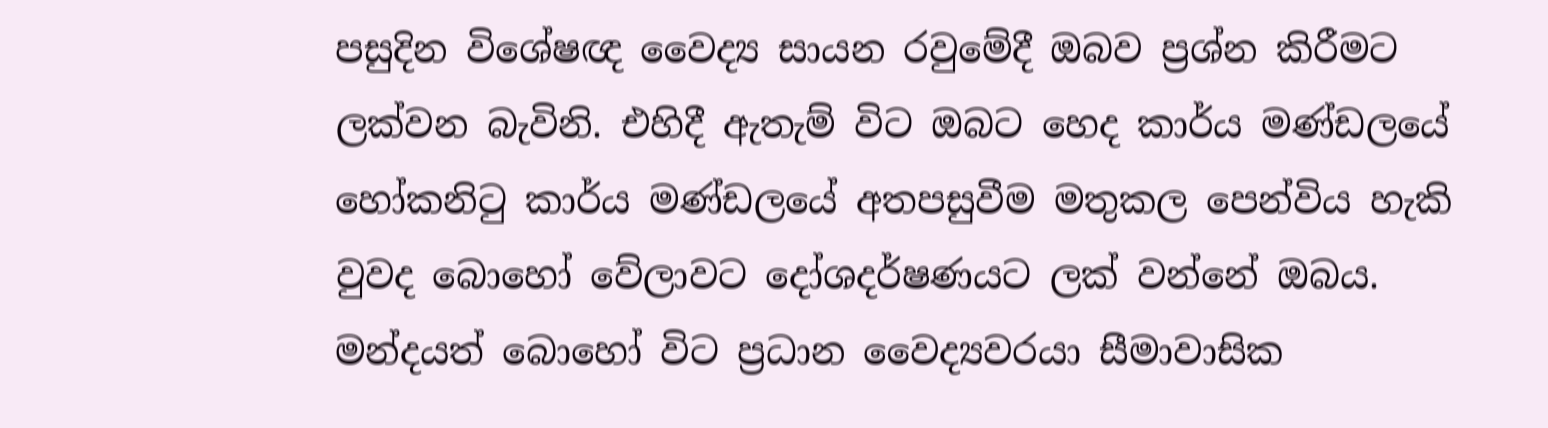පසුදින විශේෂඥ වෛද්‍ය සායන රවුමේදී ඔබව ප්‍රශ්න කිරීමට ලක්වන බැවිනි. එහිදී ඇතැම් විට ඔබට හෙද කාර්ය මණ්ඩලයේ හෝකනි‍ටු කාර්ය මණ්ඩලයේ අතපසුවීම මතුකල පෙන්විය හැකි වුවද බොහෝ වේලාවට දෝශදර්ෂණයට ලක් වන්නේ ඔබය. මන්දයත් බොහෝ විට ප්‍රධාන වෛද්‍යවරයා සීමාවාසික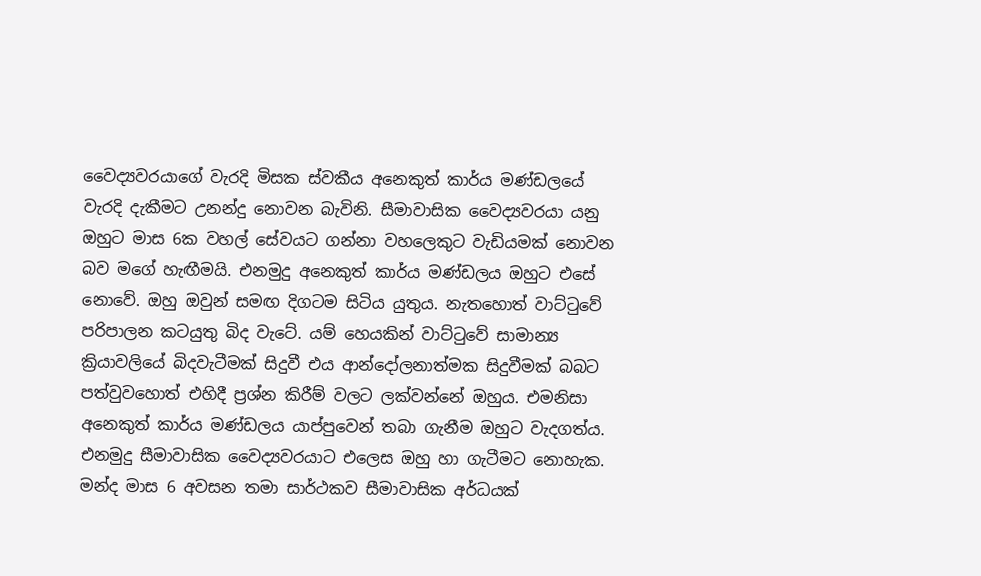වෛද්‍යවරයාගේ වැරදි මිසක ස්වකීය අනෙකුත් කාර්ය මණ්ඩලයේ වැරදි දැකීමට උනන්දු නොවන බැවිනි. සීමාවාසික වෛද්‍යවරයා යනු ඔහුට මාස 6ක වහල් සේවයට ගන්නා වහලෙකුට වැඩියමක් නොවන බව මගේ හැඟීමයි. එනමුදු අනෙකුත් කාර්ය මණ්ඩලය ඔහුට එසේ නොවේ. ඔහු ඔවුන් සමඟ දිගටම සිටිය යුතුය. නැතහොත් වාට්‍ටුවේ පරිපාලන කටයුතු බිද වැටේ. යම් හෙයකින් වාට්‍ටුවේ සාමාන්‍ය ක්‍රියාවලියේ බිදවැටීමක් සිදුවී එය ආන්දෝලනාත්මක සිදුවීමක් බබට පත්වුවහොත් එහිදී ප්‍රශ්න කිරීම් වලට ලක්වන්නේ ඔහුය. එමනිසා අනෙකුත් කාර්ය මණ්ඩලය යාප්පුවෙන් තබා ගැනීම ඔහුට වැදගත්ය. එනමුදු සීමාවාසික වෛද්‍යවරයාට එලෙස ඔහු හා ගැටීමට නොහැක. මන්ද මාස 6 අවසන තමා සාර්ථකව සීමාවාසික අර්ධයක්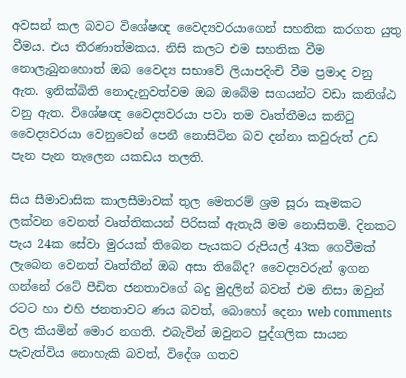අවසන් කල බවට විශේෂඥ වෛද්‍යවරයාගෙන් සහතික කරගත යුතු වීමය. එය තීරණාත්මකය. නිසි කලට එම සහතික වීම නොලැබුනහොත් ඔබ වෛද්‍ය සභාවේ ලියාපදිංචි වීම ප්‍රමාද වනු ඇත. ඉනික්බිති නොදැනුවත්වම ඔබ ඔබේම සගයන්ට වඩා කනිශ්ඨ වනු ඇත. විශේෂඥ වෛද්‍යවරයා පවා තම වෘත්තීමය කනි‍ටු වෛද්‍යවරයා වෙනුවෙන් පෙනී නොසිටින බව දන්නා කවුරුත් උඩ පැන පැන තැලෙන යකඩය තලති.

සිය සීමාවාසික කාලසීමාවක් තුල මෙතරම් ශ්‍රම සූරා කෑමකට ලක්වන වෙනත් වෘත්තිකයන් පිරිසක් ඇතැයි මම නොසිතමි. දිනකට පැය 24ක සේවා මුරයක් තිබෙන පැයකට රුපියල් 43ක ගෙවීමක් ලැබෙන වෙනත් වෘත්තීන් ඔබ අසා තිබේද? වෛද්‍යවරුන් ඉගන ගන්නේ රටේ පීඩිත ජනතාවගේ බදු මුදලින් බවත් එම නිසා ඔවුන් රටට හා එහි ජනතාවට ණය බවත්, බොහෝ දෙනා web comments වල කියමින් මොර නගති. එබැවින් ඔවුනට පුද්ගලික සායන පැවැත්විය නොහැකි බවත්, විදේශ ගතව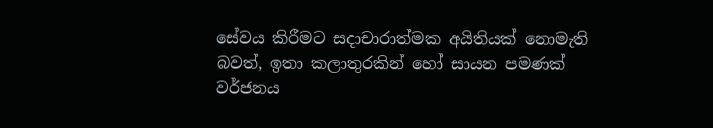සේවය කිරීමට සදාචාරාත්මක අයිතියක් නොමැති බවත්, ඉතා කලාතුරකින් හෝ සායන පමණක් වර්ජනය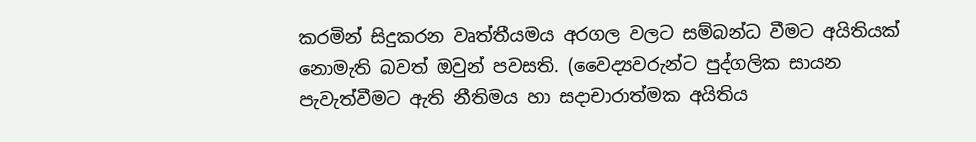කරමින් සිදුකරන වෘත්තීයමය අරගල වලට සම්බන්ධ වීමට අයිතියක් නොමැති බවත් ඔවුන් පවසති. (වෛද්‍යවරුන්ට පුද්ගලික සායන පැවැත්වීමට ඇති නීතිමය හා සදාචාරාත්මක අයිතිය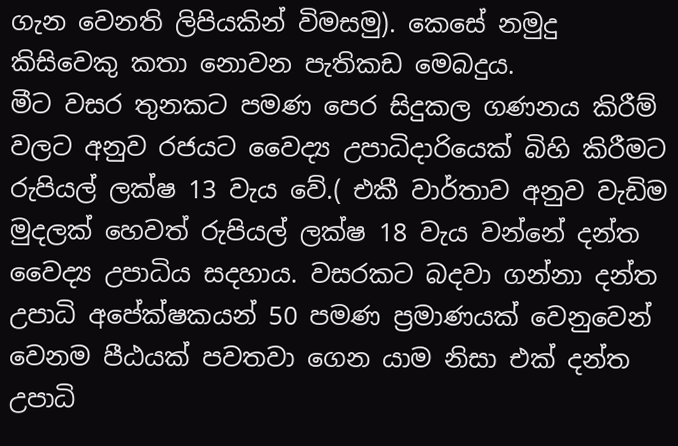ගැන වෙනති ලිපියකින් විමසමු). කෙසේ නමුදු කිසිවෙකු කතා නොවන පැතිකඩ මෙබදුය.
මීට වසර තුනකට පමණ පෙර සිදුකල ගණනය කිරීම් වලට අනුව රජයට වෛද්‍ය උපාධිදාරියෙක් බිහි කිරීමට රුපියල් ලක්ෂ 13 වැය වේ.( එකී වාර්තාව අනුව වැඩිම මුදලක් හෙවත් රුපියල් ලක්ෂ 18 වැය වන්නේ දන්ත වෛද්‍ය උපාධිය සදහාය. වසරකට බදවා ගන්නා දන්ත උපාධි අපේක්ෂකයන් 50 පමණ ප්‍රමාණයක් වෙනුවෙන් වෙනම පීඨයක් පවතවා ගෙන යාම නිසා එක් දන්ත උපාධි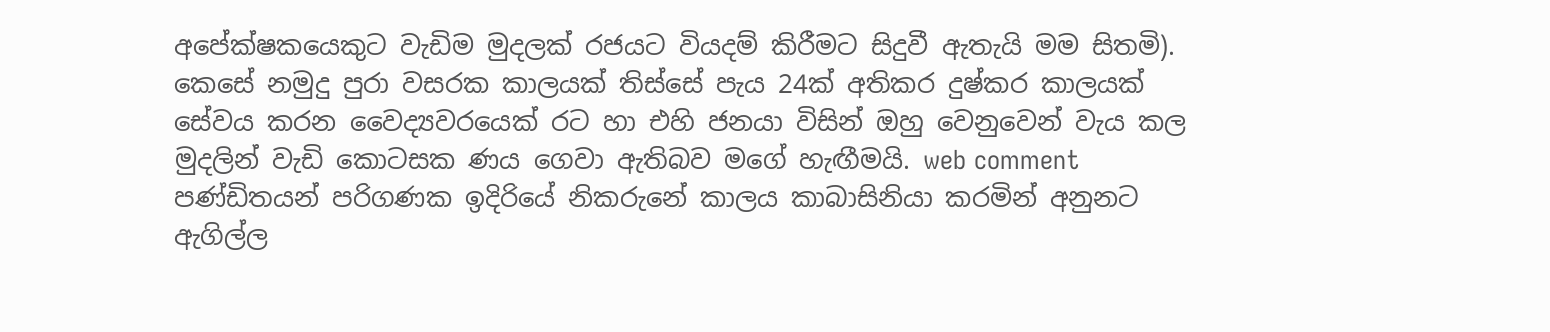අපේක්ෂකයෙකුට වැඩිම මුදලක් රජයට වියදම් කිරීමට සිදුවී ඇතැයි මම සිතමි). කෙසේ නමුදු පුරා වසරක කාලයක් තිස්සේ පැය 24ක් අතිකර දුෂ්කර කාලයක් සේවය කරන වෛද්‍යවරයෙක් රට හා එහි ජනයා විසින් ඔහු වෙනුවෙන් වැය කල මුදලින් වැඩි කොටසක ණය ගෙවා ඇතිබව මගේ හැඟීමයි. web comment පණ්ඩිතයන් පරිගණක ඉදිරියේ නිකරුනේ කාලය කාබාසිනියා කරමින් අනුනට ඇගිල්ල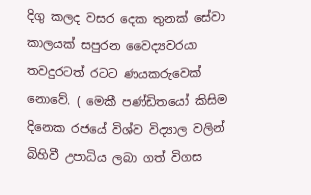දිගු කලද වසර දෙක තුනක් සේවා කාලයක් සපුරන වෛද්‍යවරයා තවදුරටත් රටට ණයකරුවෙක් නොවේ. ( මෙකී පණ්ඩිතයෝ කිසිම දිනෙක රජයේ විශ්ව විද්‍යාල වලින් බිහිවී උපාධිය ලබා ගත් විගස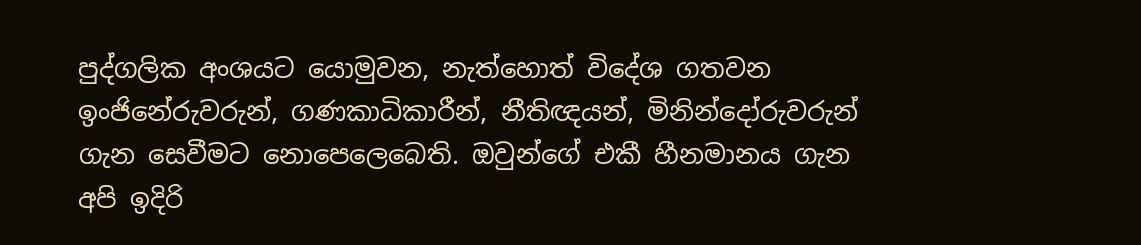පුද්ගලික අංශයට යොමුවන, නැත්හොත් විදේශ ගතවන ඉංජිනේරුවරුන්, ගණකාධිකාරීන්, නීතිඥයන්, මිනින්දෝරුවරුන් ගැන සෙවීමට නොපෙලෙබෙති. ඔවුන්ගේ එකී හීනමානය ගැන අපි ඉදිරි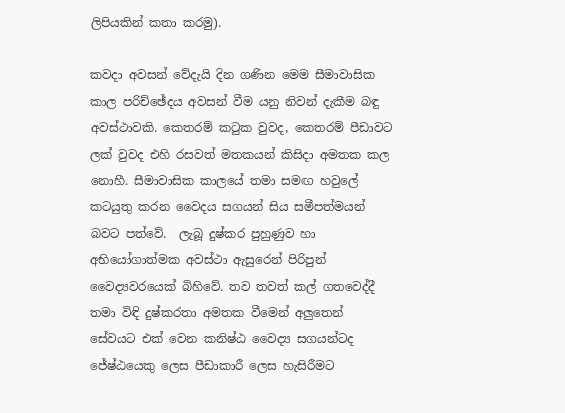ලිපියකින් කතා කරමු).

කවදා අවසන් වේදැයි දින ගණින මෙම සීමාවාසික කාල පරිච්ඡේදය අවසන් වීම යනු නිවන් දැකීම බඳු අවස්ථාවකි. කෙතරම් ක‍ටුක වුවද, කෙතරම් පීඩාවට ලක් වුවද එහි රසවත් මතකයන් කිසිදා අමතක කල නොහී. සීමාවාසික කාලයේ තමා සමඟ හවුලේ කටයුතු කරන වෛදය සගයන් සිය සමීපත්මයන් බවට පත්වේ.  ලැබූ දුෂ්කර පුහුණුව හා අභියෝගාත්මක අවස්ථා ඇසුරෙන් පිරිපුන් වෛද්‍යවරයෙක් බිහිවේ. තව තවත් කල් ගතවෙද්දී තමා විඳි දුෂ්කරතා අමතක වීමෙන් අලුතෙන් සේවයට එක් වෙන කනිෂ්ඨ වෛද්‍ය සගයන්ටද ජේෂ්ඨයෙකු ලෙස පීඩාකාරී ලෙස හැසිරීමට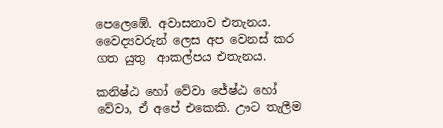පෙලෙඹේ. අවාසනාව එතැනය.
වෛද්‍යවරුන් ලෙස අප වෙනස් කර ගත යුතු  ආකල්පය එතැනය.

කනිෂ්ඨ හෝ වේවා ජේෂ්ඨ හෝ වේවා, ඒ අපේ එකෙකි. ඌට තැලීම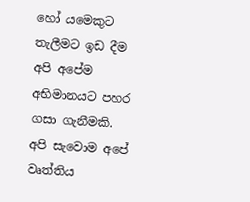හෝ යමෙකුට තැලීමට ඉඩ දීම අපි අපේම අභිමානයට පහර ගසා ගැනීමකි. අපි සැවොම අපේ වෘත්තිය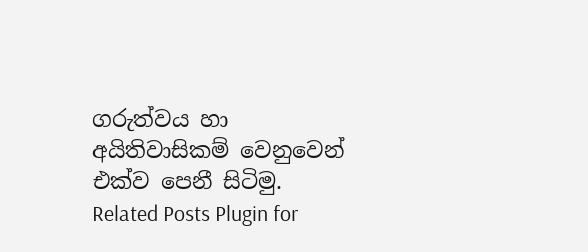ගරුත්වය හා අයිතිවාසිකම් වෙනුවෙන් එක්ව පෙනී සිටිමු.
Related Posts Plugin for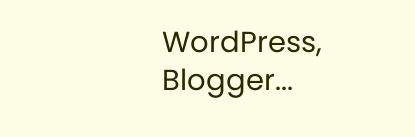WordPress, Blogger...